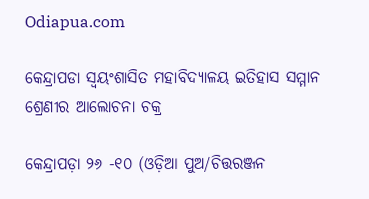Odiapua.com

କେନ୍ଦ୍ରାପଡା ସ୍ୱୟଂଶାସିତ ମହାବିଦ୍ୟାଳୟ ଇତିହାସ ସମ୍ମାନ ଶ୍ରେଣୀର ଆଲୋଚନା ଚକ୍ର

କେନ୍ଦ୍ରାପଡ଼ା ୨୬ -୧୦ (ଓଡ଼ିଆ ପୁଅ/ଚିତ୍ତରଞ୍ଜନ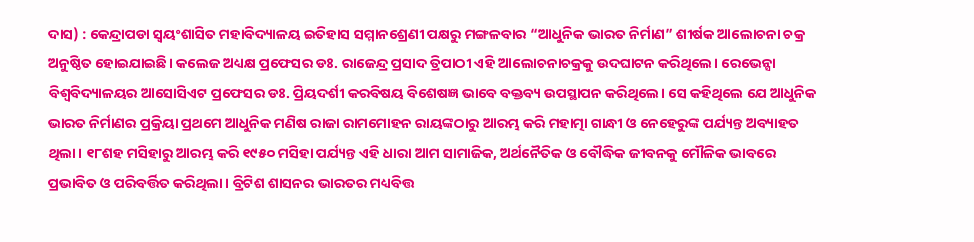ଦାସ) : କେନ୍ଦ୍ରାପଡା ସ୍ୱୟଂଶାସିତ ମହାବିଦ୍ୟାଳୟ ଇତିହାସ ସମ୍ମାନଶ୍ରେଣୀ ପକ୍ଷରୁ ମଙ୍ଗଳବାର “ଆଧୁନିକ ଭାରତ ନିର୍ମାଣ” ଶୀର୍ଷକ ଆଲୋଚନା ଚକ୍ର ଅନୁଷ୍ଠିତ ହୋଇଯାଇଛି। କଲେଜ ଅଧ୍ୟକ୍ଷ ପ୍ରଫେସର ଡଃ. ରାଜେନ୍ଦ୍ର ପ୍ରସାଦ ତ୍ରିପାଠୀ ଏହି ଆଲୋଚନାଚକ୍ରକୁ ଉଦଘାଟନ କରିଥିଲେ। ରେଭେନ୍ସା ବିଶ୍ୱବିଦ୍ୟାଳୟର ଆସୋସିଏଟ ପ୍ରଫେସର ଡଃ. ପ୍ରିୟଦର୍ଶୀ କରବିଷୟ ବିଶେଷଜ୍ଞ ଭାବେ ବକ୍ତବ୍ୟ ଉପସ୍ଥାପନ କରିଥିଲେ। ସେ କହିଥିଲେ ଯେ ଆଧୁନିକ ଭାରତ ନିର୍ମାଣର ପ୍ରକ୍ରିୟା ପ୍ରଥମେ ଆଧୁନିକ ମଣିଷ ରାଜା ରାମମୋହନ ରାୟଙ୍କଠାରୁ ଆରମ୍ଭ କରି ମହାତ୍ମା ଗାନ୍ଧୀ ଓ ନେହେରୁଙ୍କ ପର୍ଯ୍ୟନ୍ତ ଅବ୍ୟାହତ ଥିଲା। ୧୮ଶହ ମସିହାରୁ ଆରମ୍ଭ କରି ୧୯୫୦ ମସିହା ପର୍ଯ୍ୟନ୍ତ ଏହି ଧାରା ଆମ ସାମାଜିକ, ଅର୍ଥନୈତିକ ଓ ବୌଦ୍ଧିକ ଜୀବନକୁ ମୌଳିକ ଭାବରେ ପ୍ରଭାବିତ ଓ ପରିବର୍ତ୍ତିତ କରିଥିଲା। ବ୍ରିଟିଶ ଶାସନର ଭାରତର ମଧ୍ୟବିତ୍ତ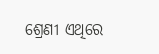ଶ୍ରେଣୀ ଏଥିରେ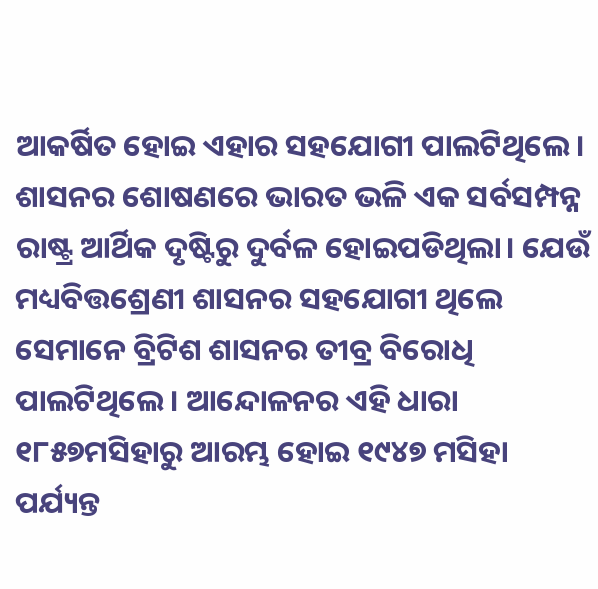ଆକର୍ଷିତ ହୋଇ ଏହାର ସହଯୋଗୀ ପାଲଟିଥିଲେ। ଶାସନର ଶୋଷଣରେ ଭାରତ ଭଳି ଏକ ସର୍ବସମ୍ପନ୍ନ ରାଷ୍ଟ୍ର ଆର୍ଥିକ ଦୃଷ୍ଟିରୁ ଦୁର୍ବଳ ହୋଇପଡିଥିଲା। ଯେଉଁ ମଧ୍ୟବିତ୍ତଶ୍ରେଣୀ ଶାସନର ସହଯୋଗୀ ଥିଲେ ସେମାନେ ବ୍ରିଟିଶ ଶାସନର ତୀବ୍ର ବିରୋଧି ପାଲଟିଥିଲେ। ଆନ୍ଦୋଳନର ଏହି ଧାରା ୧୮୫୭ମସିହାରୁ ଆରମ୍ଭ ହୋଇ ୧୯୪୭ ମସିହା ପର୍ଯ୍ୟନ୍ତ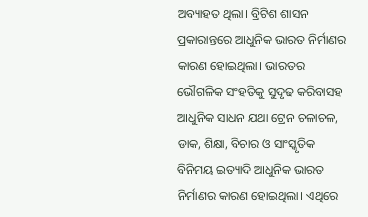ଅବ୍ୟାହତ ଥିଲା। ବ୍ରିଟିଶ ଶାସନ ପ୍ରକାରାନ୍ତରେ ଆଧୁନିକ ଭାରତ ନିର୍ମାଣର କାରଣ ହୋଇଥିଲା। ଭାରତର ଭୌଗଳିକ ସଂହତିକୁ ସୁଦୃଢ କରିବାସହ ଆଧୁନିକ ସାଧନ ଯଥା ଟ୍ରେନ ଚଳାଚଳ, ଡାକ, ଶିକ୍ଷା, ବିଚାର ଓ ସାଂସ୍କୃତିକ ବିନିମୟ ଇତ୍ୟାଦି ଆଧୁନିକ ଭାରତ ନିର୍ମାଣର କାରଣ ହୋଇଥିଲା। ଏଥିରେ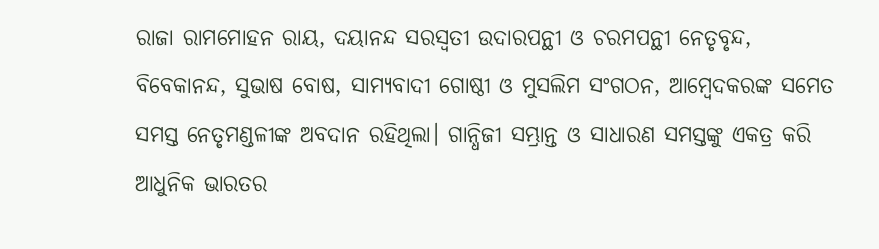ରାଜା ରାମମୋହନ ରାୟ, ଦୟାନନ୍ଦ ସରସ୍ୱତୀ ଉଦାରପନ୍ଥୀ ଓ ଚରମପନ୍ଥୀ ନେତୃବୃନ୍ଦ, ବିବେକାନନ୍ଦ, ସୁଭାଷ ବୋଷ, ସାମ୍ୟବାଦୀ ଗୋଷ୍ଠୀ ଓ ମୁସଲିମ ସଂଗଠନ, ଆମ୍ବେଦକରଙ୍କ ସମେତ ସମସ୍ତ ନେତୃମଣ୍ଡଳୀଙ୍କ ଅବଦାନ ରହିଥିଲା। ଗାନ୍ଧିଜୀ ସମ୍ଭ୍ରାନ୍ତ ଓ ସାଧାରଣ ସମସ୍ତଙ୍କୁ ଏକତ୍ର କରି ଆଧୁନିକ ଭାରତର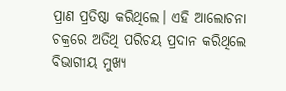ପ୍ରାଣ ପ୍ରତିଷ୍ଠା କରିଥିଲେ। ଏହି ଆଲୋଚନା ଚକ୍ରରେ ଅତିଥି ପରିଚୟ ପ୍ରଦାନ କରିଥିଲେ ବିଭାଗୀୟ ମୁଖ୍ୟ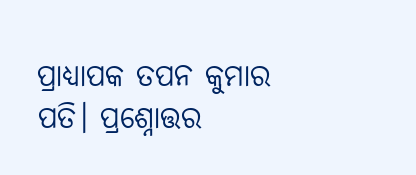ପ୍ରାଧ୍ୟାପକ ତପନ କୁମାର ପତି। ପ୍ରଶ୍ନୋତ୍ତର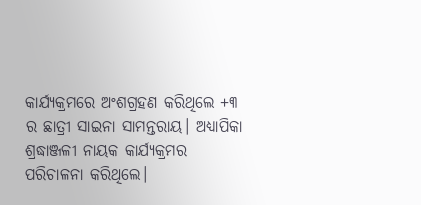କାର୍ଯ୍ୟକ୍ରମରେ ଅଂଶଗ୍ରହଣ କରିଥିଲେ +୩ ର ଛାତ୍ରୀ ସାଇନା ସାମନ୍ତରାୟ। ଅଧ୍ୟାପିକା ଶ୍ରଦ୍ଧାଞ୍ଜଳୀ ନାୟକ କାର୍ଯ୍ୟକ୍ରମର ପରିଚାଳନା କରିଥିଲେ।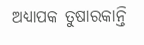ଅଧ୍ୟାପକ ତୁଷାରକାନ୍ତି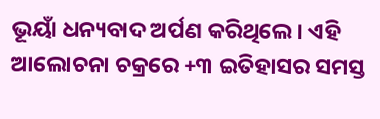ଭୂୟାଁ ଧନ୍ୟବାଦ ଅର୍ପଣ କରିଥିଲେ। ଏହି ଆଲୋଚନା ଚକ୍ରରେ +୩ ଇତିହାସର ସମସ୍ତ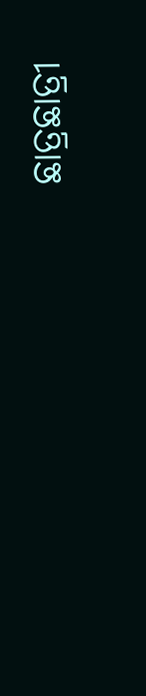ଛାତ୍ରଛାତ୍ରୀ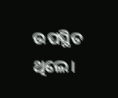ଉପସ୍ଥିତ ଥିଲେ।